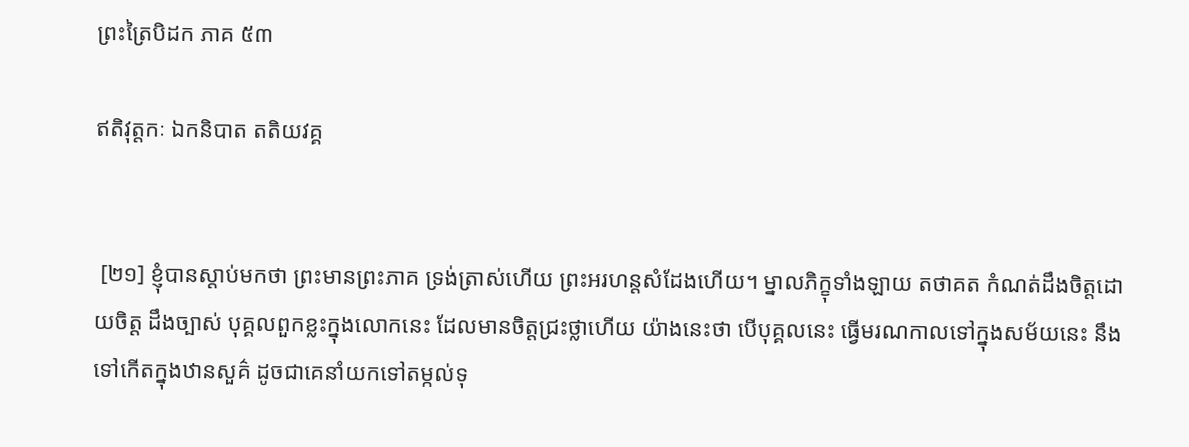ព្រះត្រៃបិដក ភាគ ៥៣

ឥតិវុត្តកៈ ឯកនិបាត តតិយវគ្គ


 [២១] ខ្ញុំបានស្ដាប់មកថា ព្រះមានព្រះភាគ ទ្រង់ត្រាស់ហើយ ព្រះអរហន្តសំដែងហើយ។ ម្នាលភិក្ខុទាំងឡាយ តថាគត កំណត់ដឹងចិត្តដោយចិត្ត ដឹងច្បាស់ បុគ្គលពួកខ្លះក្នុងលោកនេះ ដែលមានចិត្តជ្រះថ្លាហើយ យ៉ាងនេះថា បើបុគ្គលនេះ ធ្វើមរណកាលទៅក្នុងសម័យនេះ នឹងទៅកើតក្នុងឋានសួគ៌ ដូចជាគេនាំយកទៅតម្កល់ទុ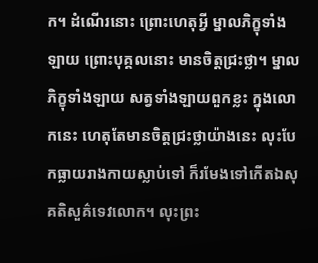ក។ ដំណើរនោះ ព្រោះហេតុអ្វី ម្នាលភិក្ខុទាំងឡាយ ព្រោះបុគ្គលនោះ មានចិត្តជ្រះថ្លា។ ម្នាលភិក្ខុទាំងឡាយ សត្វទាំងឡាយពួកខ្លះ ក្នុងលោកនេះ ហេតុតែមានចិត្តជ្រះថ្លាយ៉ាងនេះ លុះបែកធ្លាយរាងកាយស្លាប់ទៅ ក៏រមែងទៅកើតឯសុគតិសួគ៌ទេវលោក។ លុះព្រះ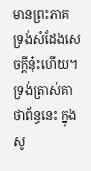មានព្រះភាគ ទ្រង់សំដែងសេចក្ដីនុ៎ះហើយ។ ទ្រង់ត្រាស់គាថាព័ន្ធនេះ ក្នុងសូ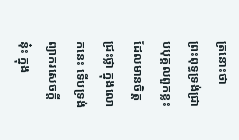ត្រនោះថា
ព្រះពុទ្ធទ្រង់ជ្រាបបុគ្គលពួកខ្លះ ដែលមានចិត្តជ្រះថ្លា ក្នុងលោកនេះ ទើបទ្រង់ព្យាករសេចក្ដីនុ៎ះ ក្នុង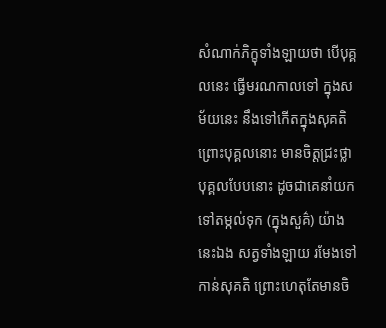សំណាក់ភិក្ខុទាំងឡាយថា បើបុគ្គលនេះ ធ្វើមរណកាលទៅ ក្នុងសម័យនេះ នឹងទៅកើតក្នុងសុគតិ ព្រោះបុគ្គលនោះ មានចិត្តជ្រះថ្លា បុគ្គលបែបនោះ ដូចជាគេនាំយកទៅតម្កល់ទុក (ក្នុងសួគ៌) យ៉ាងនេះឯង សត្វទាំងឡាយ រមែងទៅកាន់សុគតិ ព្រោះហេតុតែមានចិ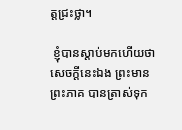ត្តជ្រះថ្លា។

 ខ្ញុំបានស្ដាប់មកហើយថា សេចក្ដីនេះឯង ព្រះមានព្រះភាគ បានត្រាស់ទុក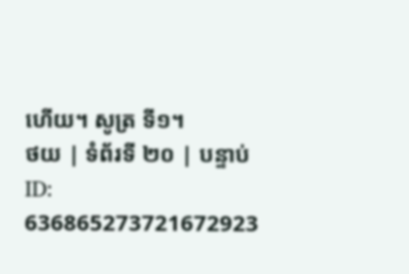ហើយ។ សូត្រ ទី១។
ថយ | ទំព័រទី ២០ | បន្ទាប់
ID: 636865273721672923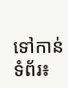ទៅកាន់ទំព័រ៖